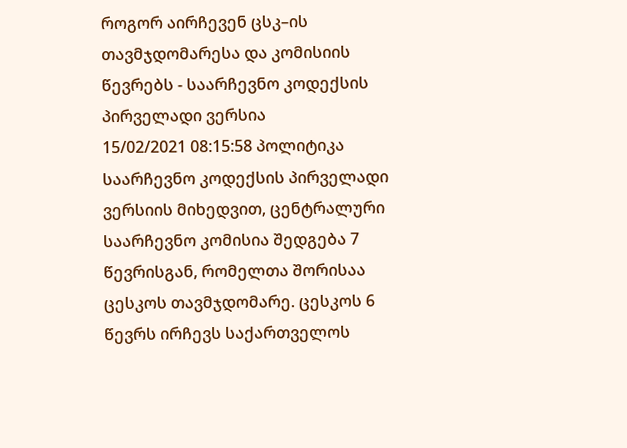როგორ აირჩევენ ცსკ–ის თავმჯდომარესა და კომისიის წევრებს - საარჩევნო კოდექსის პირველადი ვერსია
15/02/2021 08:15:58 პოლიტიკა
საარჩევნო კოდექსის პირველადი ვერსიის მიხედვით, ცენტრალური საარჩევნო კომისია შედგება 7 წევრისგან, რომელთა შორისაა ცესკოს თავმჯდომარე. ცესკოს 6 წევრს ირჩევს საქართველოს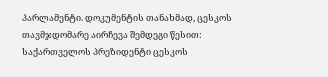პარლამენტი. დოკუმენტის თანახმად, ცესკოს თავმჯდომარე აირჩევა შემდეგი წესით:
საქართველოს პრეზიდენტი ცესკოს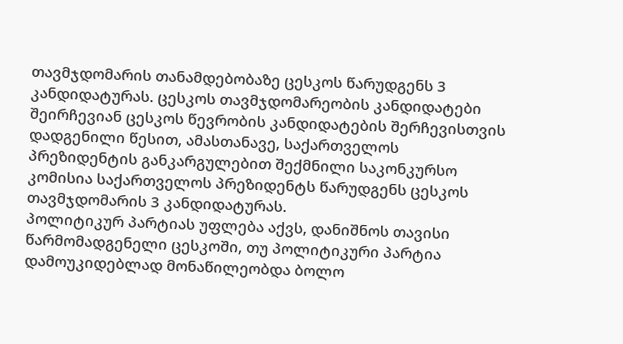თავმჯდომარის თანამდებობაზე ცესკოს წარუდგენს 3 კანდიდატურას. ცესკოს თავმჯდომარეობის კანდიდატები შეირჩევიან ცესკოს წევრობის კანდიდატების შერჩევისთვის დადგენილი წესით, ამასთანავე, საქართველოს პრეზიდენტის განკარგულებით შექმნილი საკონკურსო კომისია საქართველოს პრეზიდენტს წარუდგენს ცესკოს თავმჯდომარის 3 კანდიდატურას.
პოლიტიკურ პარტიას უფლება აქვს, დანიშნოს თავისი წარმომადგენელი ცესკოში, თუ პოლიტიკური პარტია დამოუკიდებლად მონაწილეობდა ბოლო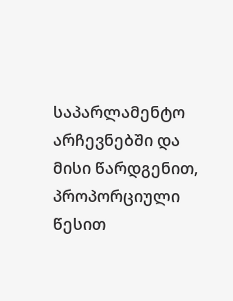საპარლამენტო არჩევნებში და მისი წარდგენით, პროპორციული წესით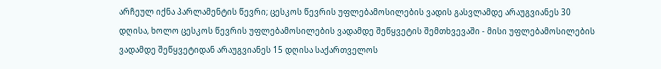არჩეულ იქნა პარლამენტის წევრი; ცესკოს წევრის უფლებამოსილების ვადის გასვლამდე არაუგვიანეს 30 დღისა, ხოლო ცესკოს წევრის უფლებამოსილების ვადამდე შეწყვეტის შემთხვევაში - მისი უფლებამოსილების ვადამდე შეწყვეტიდან არაუგვიანეს 15 დღისა საქართველოს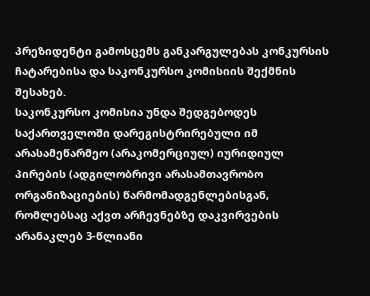პრეზიდენტი გამოსცემს განკარგულებას კონკურსის ჩატარებისა და საკონკურსო კომისიის შექმნის შესახებ.
საკონკურსო კომისია უნდა შედგებოდეს საქართველოში დარეგისტრირებული იმ არასამეწარმეო (არაკომერციულ) იურიდიულ პირების (ადგილობრივი არასამთავრობო ორგანიზაციების) წარმომადგენლებისგან, რომლებსაც აქვთ არჩევნებზე დაკვირვების არანაკლებ 3-წლიანი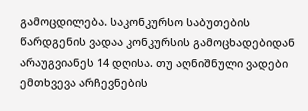გამოცდილება. საკონკურსო საბუთების წარდგენის ვადაა კონკურსის გამოცხადებიდან არაუგვიანეს 14 დღისა. თუ აღნიშნული ვადები ემთხვევა არჩევნების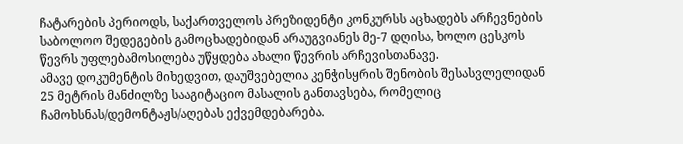ჩატარების პერიოდს, საქართველოს პრეზიდენტი კონკურსს აცხადებს არჩევნების საბოლოო შედეგების გამოცხადებიდან არაუგვიანეს მე-7 დღისა, ხოლო ცესკოს წევრს უფლებამოსილება უწყდება ახალი წევრის არჩევისთანავე.
ამავე დოკუმენტის მიხედვით, დაუშვებელია კენჭისყრის შენობის შესასვლელიდან 25 მეტრის მანძილზე სააგიტაციო მასალის განთავსება, რომელიც ჩამოხსნას/დემონტაჟს/აღებას ექვემდებარება.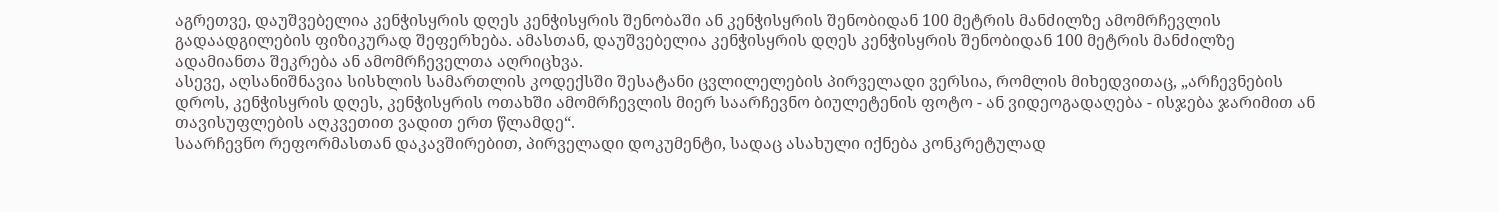აგრეთვე, დაუშვებელია კენჭისყრის დღეს კენჭისყრის შენობაში ან კენჭისყრის შენობიდან 100 მეტრის მანძილზე ამომრჩევლის გადაადგილების ფიზიკურად შეფერხება. ამასთან, დაუშვებელია კენჭისყრის დღეს კენჭისყრის შენობიდან 100 მეტრის მანძილზე ადამიანთა შეკრება ან ამომრჩეველთა აღრიცხვა.
ასევე, აღსანიშნავია სისხლის სამართლის კოდექსში შესატანი ცვლილელების პირველადი ვერსია, რომლის მიხედვითაც, „არჩევნების დროს, კენჭისყრის დღეს, კენჭისყრის ოთახში ამომრჩევლის მიერ საარჩევნო ბიულეტენის ფოტო - ან ვიდეოგადაღება - ისჯება ჯარიმით ან თავისუფლების აღკვეთით ვადით ერთ წლამდე“.
საარჩევნო რეფორმასთან დაკავშირებით, პირველადი დოკუმენტი, სადაც ასახული იქნება კონკრეტულად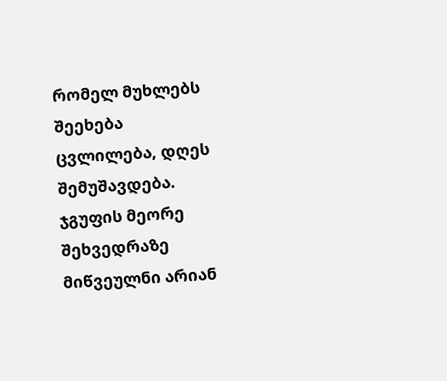რომელ მუხლებს შეეხება ცვლილება, დღეს შემუშავდება. ჯგუფის მეორე შეხვედრაზე მიწვეულნი არიან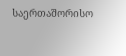საერთაშორისო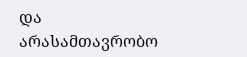და არასამთავრობო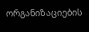ორგანიზაციების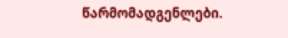წარმომადგენლები.